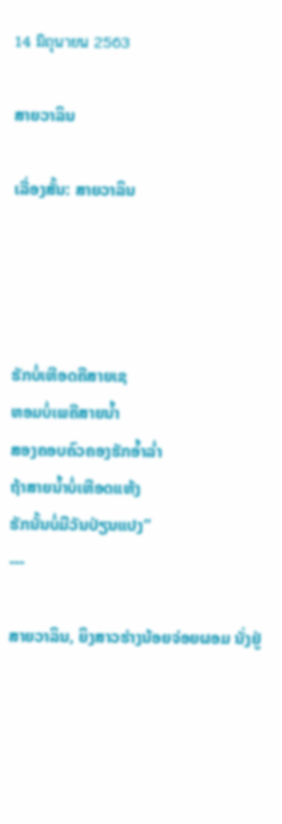14 มิถุนายน 2563

ສາຍວາລິນ

ເລື່ອງສັ້ນ: ສາຍວາລິນ




ຮັກບໍ່ເຫືອດຄືສາຍເຊ
ຫອມບໍ່ເພຄືສາຍນໍ້າ
ສອງຄອບຄົວຄອງຮັກອໍ້າລໍ່າ
ຖ້າສາຍນໍ້າບໍ່ເຫືອດແຫ້ງ
ຮັກນັ້ນບໍ່ມີວັນປ່ຽນແປງ”
---

ສາຍວາລິນ, ຍິງສາວຮ່າງນ້ອຍຈ່ອຍຜອມ ນັ່ງຢູ່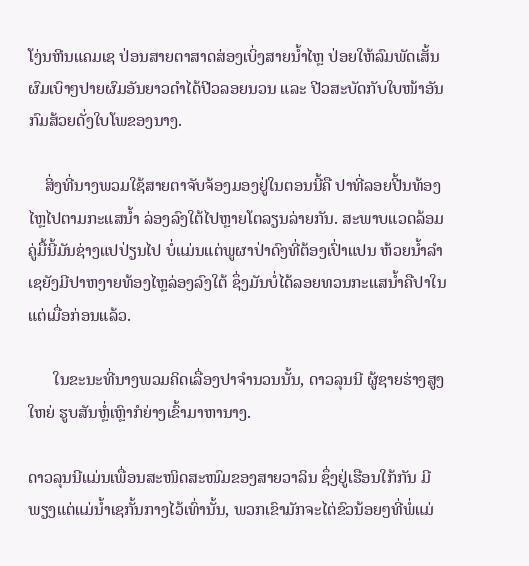ໂງ່ນຫີນແຄມເຊ ປ່ອນສາຍຕາສາດສ່ອງເບິ່ງສາຍນ້ຳໄຫຼ ປ່ອຍໃຫ້ລົມພັດເສັ້ນຜົມເບົາໆປາຍຜົມອັນຍາວດຳໄດ້ປີວລອຍນວນ ແລະ ປີວສະບັດກັບໃບໜ້າອັນກົມສ້ວຍດັ່ງໃບໂພຂອງນາງ.

    ສິ່ງທີ່ນາງພວມໃຊ້ສາຍຕາຈັບຈ້ອງມອງຢູ່ໃນຕອນນີ້ຄື ປາທີ່ລອຍປີ້ນທ້ອງ ໄຫຼໄປຕາມກະແສນ້ຳ ລ່ອງລົງໃຕ້ໄປຫຼາຍໂຕລຽນລ່າຍກັນ. ສະພາບແວດລ້ອມຄູ່ມື້ນີ້ມັນຊ່າງແປປ່ຽນໄປ ບໍ່ແມ່ນແຕ່ພູຜາປ່າດົງທີ່ຕ້ອງເປົ່າແປນ ຫ້ວຍນ້ຳລຳເຊຍັງມີປາຫງາຍທ້ອງໄຫຼລ່ອງລົງໃຕ້ ຊຶ່ງມັນບໍ່ໄດ້ລອຍທວນກະແສນ້ຳຄືປາໃນແຕ່ເມື່ອກ່ອນແລ້ວ.

      ໃນຂະນະທີ່ນາງພວມຄິດເລື່ອງປາຈຳນວນນັ້ນ, ດາວລຸນນີ ຜູ້ຊາຍຮ່າງສູງໃຫຍ່ ຮູບສັນຫຼໍ່ເຫຼົາກໍຍ່າງເຂົ້າມາຫານາງ.

ດາວລຸນນີແມ່ນເພື່ອນສະໜິດສະໜົມຂອງສາຍວາລິນ ຊຶ່ງຢູ່ເຮືອນໃກ້ກັນ ມີພຽງແຕ່ແມ່ນ້ຳເຊກັ້ນກາງໄວ້ເທົ່ານັ້ນ, ພວກເຂົາມັກຈະໄຕ່ຂົວນ້ອຍໆທີ່ພໍ່ແມ່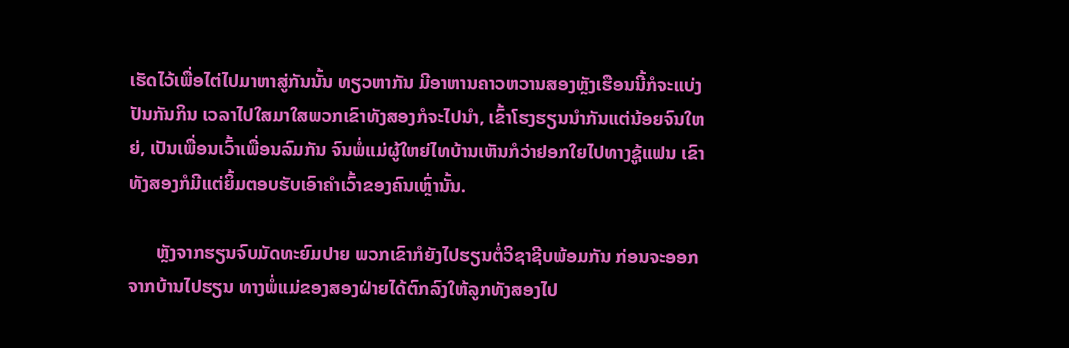ເຮັດໄວ້ເພື່ອໄຕ່ໄປມາຫາສູ່ກັນນັ້ນ ທຽວຫາກັນ ມີອາຫານຄາວຫວານສອງຫຼັງເຮືອນນີ້ກໍຈະແບ່ງປັນກັນກິນ ເວລາໄປໃສມາໃສພວກເຂົາທັງສອງກໍຈະໄປນຳ, ເຂົ້າໂຮງຮຽນນຳກັນແຕ່ນ້ອຍຈົນໃຫຍ່, ເປັນເພື່ອນເວົ້າເພື່ອນລົມກັນ ຈົນພໍ່ແມ່ຜູ້ໃຫຍ່ໄທບ້ານເຫັນກໍວ່າຢອກໃຍໄປທາງຊູ້ແຟນ ເຂົາທັງສອງກໍມີແຕ່ຍິ້ມຕອບຮັບເອົາຄຳເວົ້າຂອງຄົນເຫຼົ່ານັ້ນ.

      ຫຼັງຈາກຮຽນຈົບມັດທະຍົມປາຍ ພວກເຂົາກໍຍັງໄປຮຽນຕໍ່ວິຊາຊີບພ້ອມກັນ ກ່ອນຈະອອກຈາກບ້ານໄປຮຽນ ທາງພໍ່ແມ່ຂອງສອງຝ່າຍໄດ້ຕົກລົງໃຫ້ລູກທັງສອງໄປ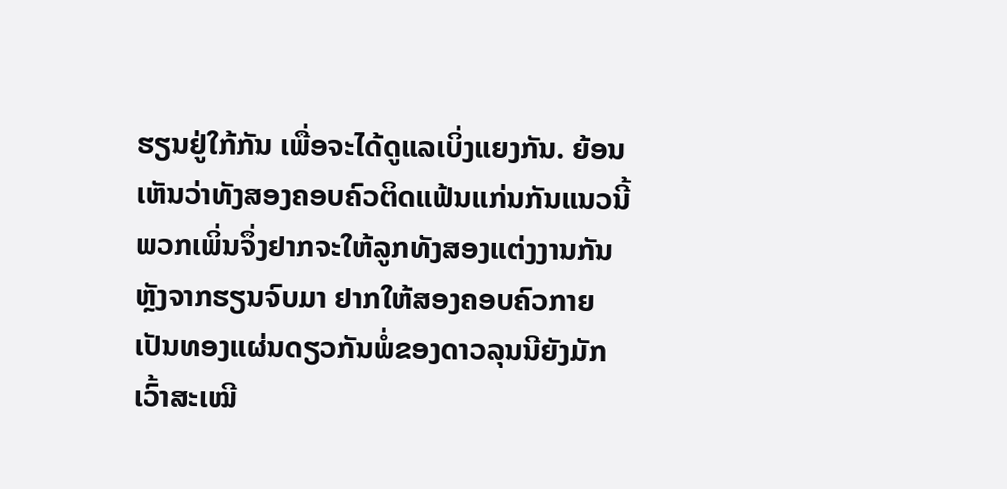ຮຽນຢູ່ໃກ້ກັນ ເພື່ອຈະໄດ້ດູແລເບິ່ງແຍງກັນ. ຍ້ອນເຫັນວ່າທັງສອງຄອບຄົວຕິດແຟ້ນແກ່ນກັນແນວນີ້ ພວກເພິ່ນຈຶ່ງຢາກຈະໃຫ້ລູກທັງສອງແຕ່ງງານກັນຫຼັງຈາກຮຽນຈົບມາ ຢາກໃຫ້ສອງຄອບຄົວກາຍເປັນທອງແຜ່ນດຽວກັນພໍ່ຂອງດາວລຸນນີຍັງມັກເວົ້າສະເໝີ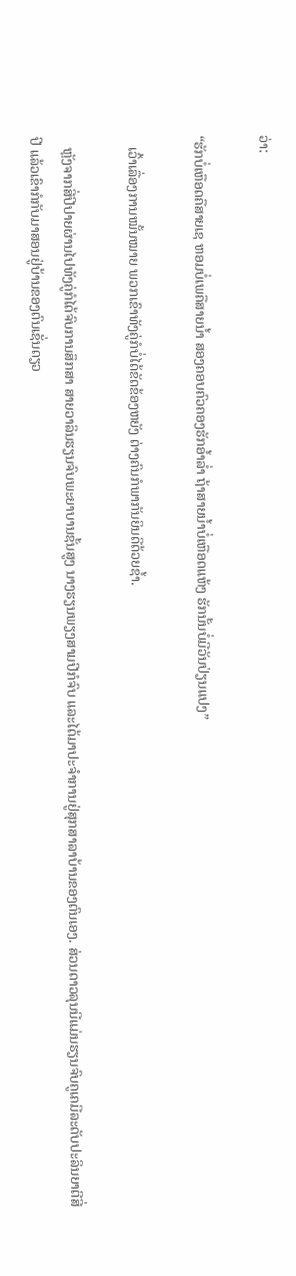ວ່າ:

“ຮັກບໍ່ເຫືອດຄືສາຍເຊ ຫອມບໍ່ເພຄືສາຍນ້ຳ ສອງຄອບຄົວຄອງຮັກອ້ຳລໍ່າ ຖ້າສາຍນ້ຳບໍ່ເຫືອດແຫ້ງ ຮັກນັ້ນບໍ່ມີວັນປ່ຽນແປງ”

   ເວົ້າເລື່ອງການໝັ້ນໝາຍ ພວກເຂົາທັງຄູ່ກໍບໍ່ໄດ້ຂັດຂ້ອງຫຍັງ ຕ່າງຄົນກໍພາກັນຍິນດີດ້ວຍຊ້ຳ.

   ຫຼັງຈາກສີ່ປີປາຍຜ່ານໄປທັງຄູ່ກໍໄດ້ຈົບການສຶກສາ ສາຍວາລິນຮຽນຈົບພະຍາບານຊັ້ນສູງ ນາງຮຽນພຽງສາມປີກໍຈົບ ແລະໄດ້ມາປະຈຳການຢູ່ສຸກສາລາບ້ານຂອງຕົນເອງ. ສ່ວນດາວລຸນນີແມ່ນຮຽນຈົບຄູເຄມີລະດັບປະລິນຍາຕີສີ່ປີ ແລ້ວເຂົາກໍກັບມາສອນຢູ່ບ້ານຂອງຕົນເຊັ່ນດຽວ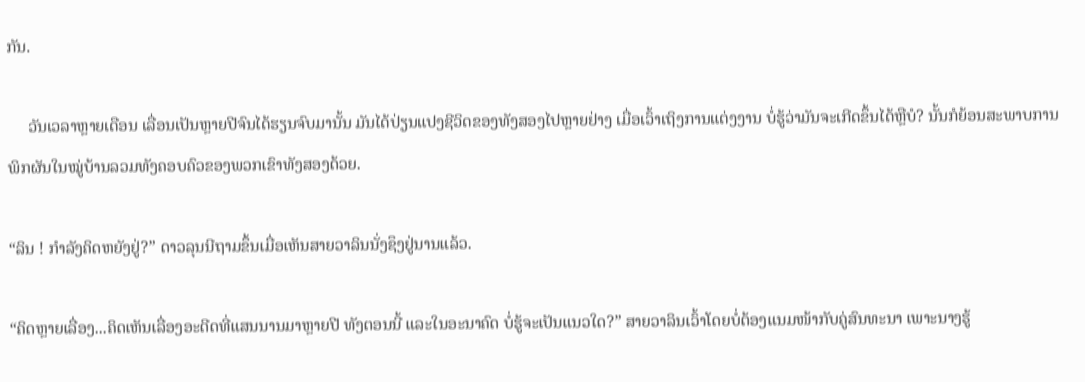ກັນ.

     ວັນເວລາຫຼາຍເດືອນ ເລື່ອນເປັນຫຼາຍປີຈົນໄດ້ຮຽນຈົບມານັ້ນ ມັນໄດ້ປ່ຽນແປງຊີວິດຂອງທັງສອງໄປຫຼາຍຢ່າງ ເມື່ອເວົ້າເຖິງການແຕ່ງງານ ບໍ່ຮູ້ວ່າມັນຈະເກີດຂຶ້ນໄດ້ຫຼືບໍ? ນັ້ນກໍຍ້ອນສະພາບການພິກຜັນໃນໝູ່ບ້ານລວມທັງຄອບຄົວຂອງພວກເຂົາທັງສອງດ້ວຍ.

“ລິນ ! ກຳລັງຄິດຫຍັງຢູ່?” ດາວລຸນນີຖາມຂຶ້ນເມື່ອເຫັນສາຍວາລິນນັ່ງຊຶງຢູ່ນານແລ້ວ.

“ຄິດຫຼາຍເລື່ອງ...ຄິດເຫັນເລື່ອງອະດີດທີ່ແສນນານມາຫຼາຍປີ ທັງຕອນນີ້ ແລະໃນອະນາຄົດ ບໍ່ຮູ້ຈະເປັນແນວໃດ?” ສາຍວາລິນເວົ້າໂດຍບໍ່ຕ້ອງແນມໜ້າກັບຄູ່ສົນທະນາ ເພາະນາງຮູ້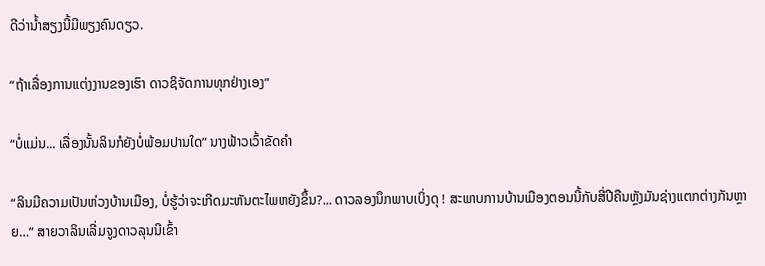ດີວ່ານ້ຳສຽງນີ້ມີພຽງຄົນດຽວ.

“ຖ້າເລື່ອງການແຕ່ງງານຂອງເຮົາ ດາວຊິຈັດການທຸກຢ່າງເອງ”

“ບໍ່ແມ່ນ... ເລື່ອງນັ້ນລິນກໍຍັງບໍ່ພ້ອມປານໃດ” ນາງຟ້າວເວົ້າຂັດຄຳ

“ລິນມີຄວາມເປັນຫ່ວງບ້ານເມືອງ, ບໍ່ຮູ້ວ່າຈະເກີດມະຫັນຕະໄພຫຍັງຂຶ້ນ?... ດາວລອງນຶກພາບເບິ່ງດຸ ! ສະພາບການບ້ານເມືອງຕອນນີ້ກັບສີ່ປີຄືນຫຼັງມັນຊ່າງແຕກຕ່າງກັນຫຼາຍ…” ສາຍວາລິນເລີ່ມຈູງດາວລຸນນີເຂົ້າ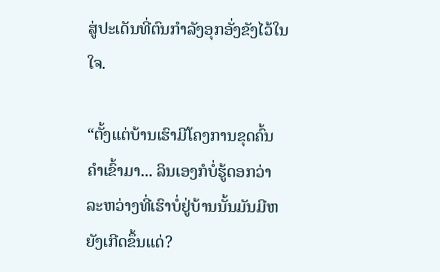ສູ່ປະເດັນທີ່ຕົນກຳລັງອຸກອັ່ງຂັງໄວ້ໃນໃຈ.

“ຕັ້ງແຕ່ບ້ານເຮົາມີໂຄງການຂຸດຄົ້ນຄຳເຂົ້າມາ... ລິນເອງກໍບໍ່ຮູ້ດອກວ່າລະຫວ່າງທີ່ເຮົາບໍ່ຢູ່ບ້ານນັ້ນມັນມີຫຍັງເກີດຂຶ້ນແດ່?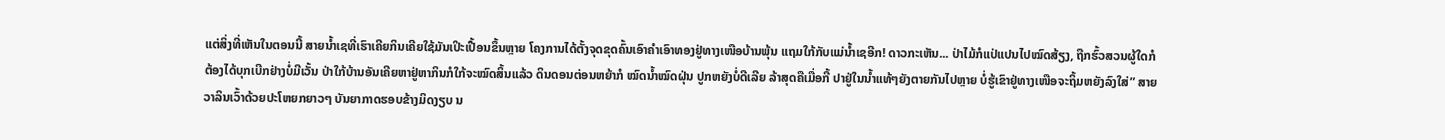ແຕ່ສິ່ງທີ່ເຫັນໃນຕອນນີ້ ສາຍນ້ຳເຊທີ່ເຮົາເຄີຍກິນເຄີຍໃຊ້ມັນເປິະເປື້ອນຂຶ້ນຫຼາຍ ໂຄງການໄດ້ຕັ້ງຈຸດຂຸດຄົ້ນເອົາຄຳເອົາທອງຢູ່ທາງເໜືອບ້ານພຸ້ນ ແຖມໃກ້ກັບແມ່ນ້ຳເຊອີກ! ດາວກະເຫັນ... ປ່າໄມ້ກໍແປ່ແປນໄປໝົດສ້ຽງ, ຖືກຮົ້ວສວນຜູ້ໃດກໍຕ້ອງໄດ້ບຸກເບີກຢ່າງບໍ່ມີເວັ້ນ ປ່າໃກ້ບ້ານອັນເຄີຍຫາຢູ່ຫາກິນກໍໃກ້ຈະໝົດສິ້ນແລ້ວ ດິນດອນຕ່ອນຫຍ້າກໍ ໝົດນ້ຳໝົດຝຸ່ນ ປູກຫຍັງບໍ່ດີເລີຍ ລ້າສຸດຄືເມື່ອກີ້ ປາຢູ່ໃນນ້ຳແທ້ໆຍັງຕາຍກັນໄປຫຼາຍ ບໍ່ຮູ້ເຂົາຢູ່ທາງເໜືອຈະຖິ້ມຫຍັງລົງໃສ່” ສາຍວາລິນເວົ້າດ້ວຍປະໂຫຍກຍາວໆ ບັນຍາກາດຮອບຂ້າງມິດງຽບ ນ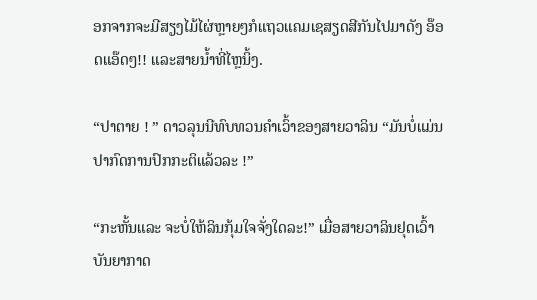ອກຈາກຈະມີສຽງໄມ້ໄຜ່ຫຼາຍໆກໍແຖວແຄມເຊສຽດສີກັນໄປມາດັງ ອ໊ອດແອ໊ດໆ!! ແລະສາຍນ້ຳທີ່ໄຫຼນິ້ງ.

“ປາຕາຍ ! ” ດາວລຸນນີທົບທວນຄຳເວົ້າຂອງສາຍວາລິນ “ມັນບໍ່ແມ່ນປາກົດການປົກກະຕິແລ້ວລະ !”

“ກະຫັ້ນແລະ ຈະບໍ່ໃຫ້ລິນກຸ້ມໃຈຈັ່ງໃດລະ!” ເມື່ອສາຍວາລິນຢຸດເວົ້າບັນຍາກາດ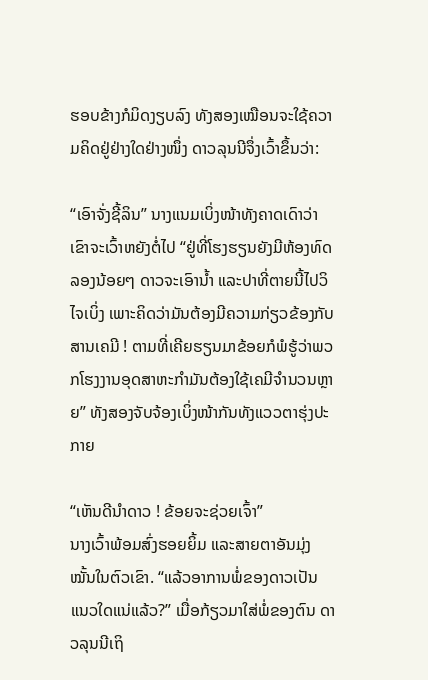ຮອບຂ້າງກໍມິດງຽບລົງ ທັງສອງເໝືອນຈະໃຊ້ຄວາມຄິດຢູ່ຢ່າງໃດຢ່າງໜຶ່ງ ດາວລຸນນີຈຶ່ງເວົ້າຂຶ້ນວ່າ:

“ເອົາຈັ່ງຊີ້ລິນ” ນາງແນມເບິ່ງໜ້າທັງຄາດເດົາວ່າເຂົາຈະເວົ້າຫຍັງຕໍ່ໄປ “ຢູ່ທີ່ໂຮງຮຽນຍັງມີຫ້ອງທົດລອງນ້ອຍໆ ດາວຈະເອົານ້ຳ ແລະປາທີ່ຕາຍນີ້ໄປວິໄຈເບິ່ງ ເພາະຄິດວ່າມັນຕ້ອງມີຄວາມກ່ຽວຂ້ອງກັບສານເຄມີ ! ຕາມທີ່ເຄີຍຮຽນມາຂ້ອຍກໍພໍຮູ້ວ່າພວກໂຮງງານອຸດສາຫະກຳມັນຕ້ອງໃຊ້ເຄມີຈຳນວນຫຼາຍ” ທັງສອງຈັບຈ້ອງເບິ່ງໜ້າກັນທັງແວວຕາຮຸ່ງປະກາຍ

“ເຫັນດີນຳດາວ ! ຂ້ອຍຈະຊ່ວຍເຈົ້າ”
ນາງເວົ້າພ້ອມສົ່ງຮອຍຍິ້ມ ແລະສາຍຕາອັນມຸ່ງໝັ້ນໃນຕົວເຂົາ. “ແລ້ວອາການພໍ່ຂອງດາວເປັນແນວໃດແນ່ແລ້ວ?” ເມື່ອກ້ຽວມາໃສ່ພໍ່ຂອງຕົນ ດາວລຸນນີເຖິ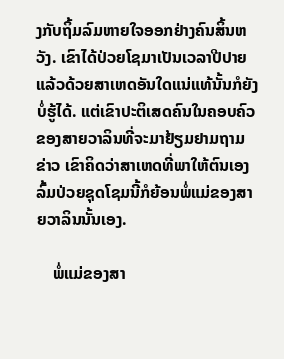ງກັບຖິ້ມລົມຫາຍໃຈອອກຢ່າງຄົນສິ້ນຫວັງ. ເຂົາໄດ້ປ່ວຍໂຊມາເປັນເວລາປີປາຍແລ້ວດ້ວຍສາເຫດອັນໃດແນ່ແທ້ນັ້ນກໍຍັງບໍ່ຮູ້ໄດ້. ແຕ່ເຂົາປະຕິເສດຄົນໃນຄອບຄົວຂອງສາຍວາລິນທີ່ຈະມາຢ້ຽມຢາມຖາມຂ່າວ ເຂົາຄິດວ່າສາເຫດທີ່ພາໃຫ້ຕົນເອງລົ້ມປ່ວຍຊຸດໂຊມນີ້ກໍຍ້ອນພໍ່ແມ່ຂອງສາຍວາລິນນັ້ນເອງ.

    ພໍ່ແມ່ຂອງສາ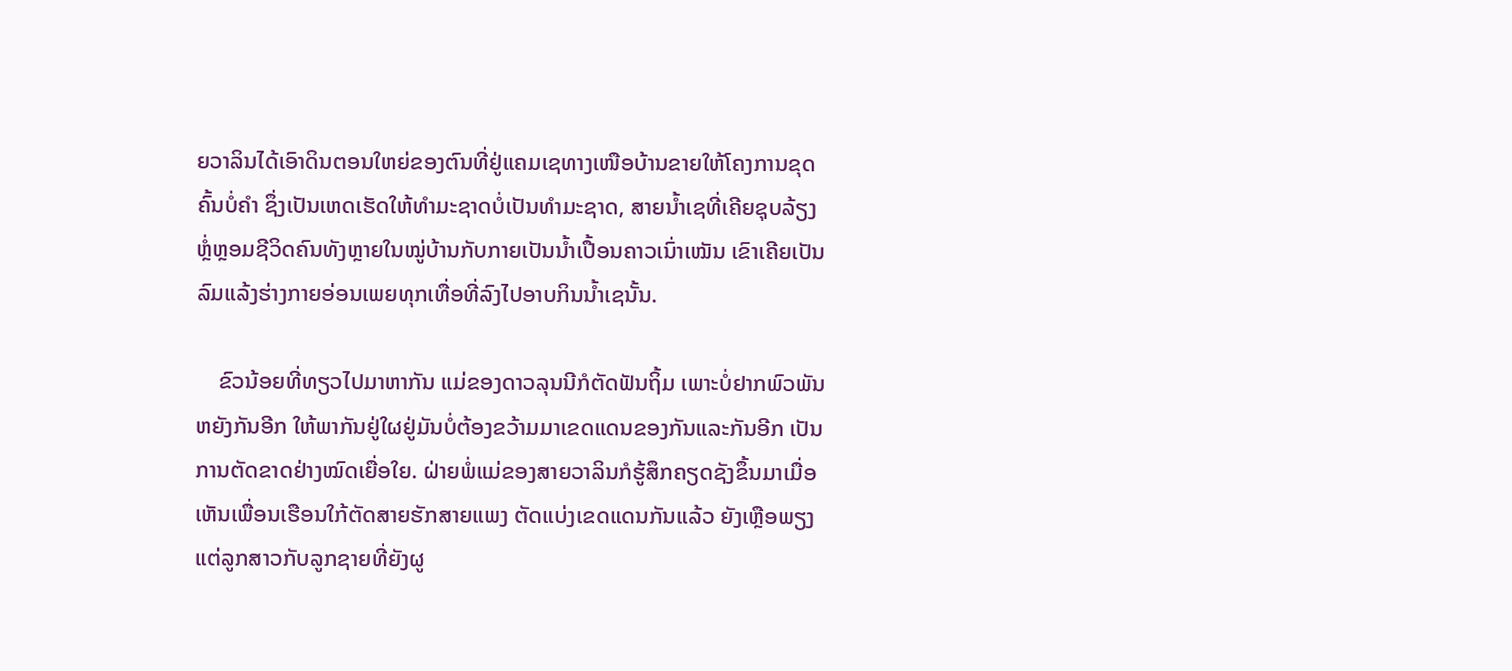ຍວາລິນໄດ້ເອົາດິນຕອນໃຫຍ່ຂອງຕົນທີ່ຢູ່ແຄມເຊທາງເໜືອບ້ານຂາຍໃຫ້ໂຄງການຂຸດຄົ້ນບໍ່ຄຳ ຊຶ່ງເປັນເຫດເຮັດໃຫ້ທຳມະຊາດບໍ່ເປັນທຳມະຊາດ, ສາຍນ້ຳເຊທີ່ເຄີຍຊຸບລ້ຽງ ຫຼໍ່ຫຼອມຊີວິດຄົນທັງຫຼາຍໃນໝູ່ບ້ານກັບກາຍເປັນນ້ຳເປື້ອນຄາວເນົ່າເໝັນ ເຂົາເຄີຍເປັນລົມແລ້ງຮ່າງກາຍອ່ອນເພຍທຸກເທື່ອທີ່ລົງໄປອາບກິນນ້ຳເຊນັ້ນ.

    ຂົວນ້ອຍທີ່ທຽວໄປມາຫາກັນ ແມ່ຂອງດາວລຸນນີກໍຕັດຟັນຖິ້ມ ເພາະບໍ່ຢາກພົວພັນຫຍັງກັນອີກ ໃຫ້ພາກັນຢູ່ໃຜຢູ່ມັນບໍ່ຕ້ອງຂວ້າມມາເຂດແດນຂອງກັນແລະກັນອີກ ເປັນການຕັດຂາດຢ່າງໝົດເຍື່ອໃຍ. ຝ່າຍພໍ່ແມ່ຂອງສາຍວາລິນກໍຮູ້ສຶກຄຽດຊັງຂຶ້ນມາເມື່ອເຫັນເພື່ອນເຮືອນໃກ້ຕັດສາຍຮັກສາຍແພງ ຕັດແບ່ງເຂດແດນກັນແລ້ວ ຍັງເຫຼືອພຽງແຕ່ລູກສາວກັບລູກຊາຍທີ່ຍັງຜູ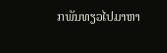ກພັນທຽວໄປມາຫາ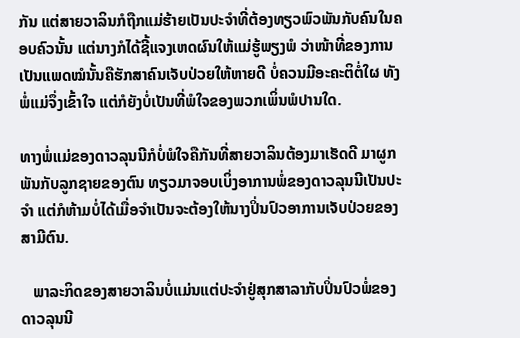ກັນ ແຕ່ສາຍວາລິນກໍຖືກແມ່ຮ້າຍເປັນປະຈຳທີ່ຕ້ອງທຽວພົວພັນກັບຄົນໃນຄອບຄົວນັ້ນ ແຕ່ນາງກໍໄດ້ຊີ້ແຈງເຫດຜົນໃຫ້ແມ່ຮູ້ພຽງພໍ ວ່າໜ້າທີ່ຂອງການເປັນແພດໝໍນັ້ນຄືຮັກສາຄົນເຈັບປ່ວຍໃຫ້ຫາຍດີ ບໍ່ຄວນມີອະຄະຕິຕໍ່ໃຜ ທັງພໍ່ແມ່ຈຶ່ງເຂົ້າໃຈ ແຕ່ກໍຍັງບໍ່ເປັນທີ່ພໍໃຈຂອງພວກເພິ່ນພໍປານໃດ.

ທາງພໍ່ແມ່ຂອງດາວລຸນນີກໍບໍ່ພໍໃຈຄືກັນທີ່ສາຍວາລິນຕ້ອງມາເຮັດດີ ມາຜູກພັນກັບລູກຊາຍຂອງຕົນ ທຽວມາຈອບເບິ່ງອາການພໍ່ຂອງດາວລຸນນີເປັນປະຈຳ ແຕ່ກໍຫ້າມບໍ່ໄດ້ເມື່ອຈຳເປັນຈະຕ້ອງໃຫ້ນາງປິ່ນປົວອາການເຈັບປ່ວຍຂອງສາມີຕົນ.

   ພາລະກິດຂອງສາຍວາລິນບໍ່ແມ່ນແຕ່ປະຈຳຢູ່ສຸກສາລາກັບປິ່ນປົວພໍ່ຂອງດາວລຸນນີ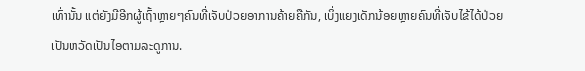ເທົ່ານັ້ນ ແຕ່ຍັງມີອີກຜູ້ເຖົ້າຫຼາຍໆຄົນທີ່ເຈັບປ່ວຍອາການຄ້າຍຄືກັນ, ເບິ່ງແຍງເດັກນ້ອຍຫຼາຍຄົນທີ່ເຈັບໄຂ້ໄດ້ປ່ວຍເປັນຫວັດເປັນໄອຕາມລະດູການ.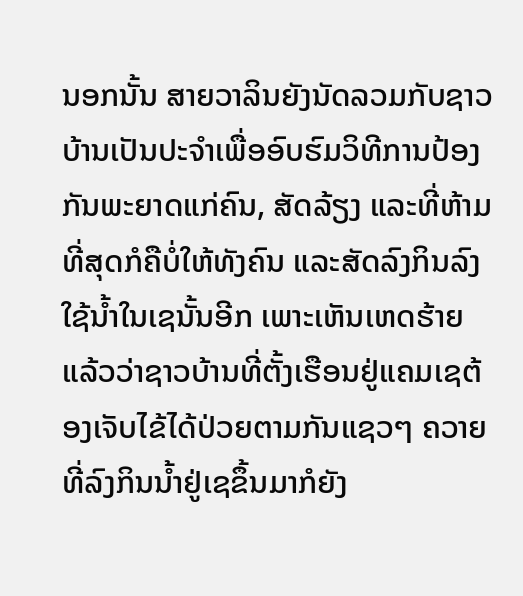ນອກນັ້ນ ສາຍວາລິນຍັງນັດລວມກັບຊາວບ້ານເປັນປະຈຳເພື່ອອົບຮົມວິທີການປ້ອງກັນພະຍາດແກ່ຄົນ, ສັດລ້ຽງ ແລະທີ່ຫ້າມທີ່ສຸດກໍຄືບໍ່ໃຫ້ທັງຄົນ ແລະສັດລົງກິນລົງໃຊ້ນ້ຳໃນເຊນັ້ນອີກ ເພາະເຫັນເຫດຮ້າຍແລ້ວວ່າຊາວບ້ານທີ່ຕັ້ງເຮືອນຢູ່ແຄມເຊຕ້ອງເຈັບໄຂ້ໄດ້ປ່ວຍຕາມກັນແຊວໆ ຄວາຍທີ່ລົງກິນນ້ຳຢູ່ເຊຂຶ້ນມາກໍຍັງ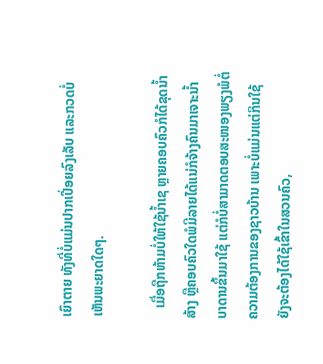ເຍົາຕາຍ ທັງທີ່ບໍ່ແມ່ນປາກເປື່ອຍລົງເລັບ ແລະກວດບໍ່ເຫັນພະຍາດໃດໆ.

   ເມື່ອຖືກຫ້າມບໍ່ໃຫ້ໃຊ້ນ້ຳເຊ ຫຼາຍຄອບຄົວກໍໄດ້ຂຸດນ້ຳສ້າງ ຫຼືຄອບຄົວໃດພໍມີລາຍໄດ້ແນ່ກໍຈ້າງຄົນມາເຈາະນ້ຳບາດານຂຶ້ນມາໃຊ້ ແຕ່ກໍບໍ່ສາມາດຕອບສະໜອງພຽງພໍຕໍ່ຄວາມຕ້ອງການຂອງຊາວບ້ານ ເພາະບໍ່ແມ່ນແຕ່ກິນໃຊ້ ຍັງຈະຕ້ອງໄດ້ໃຊ້ເຂົ້າໃນສວນຄົວ,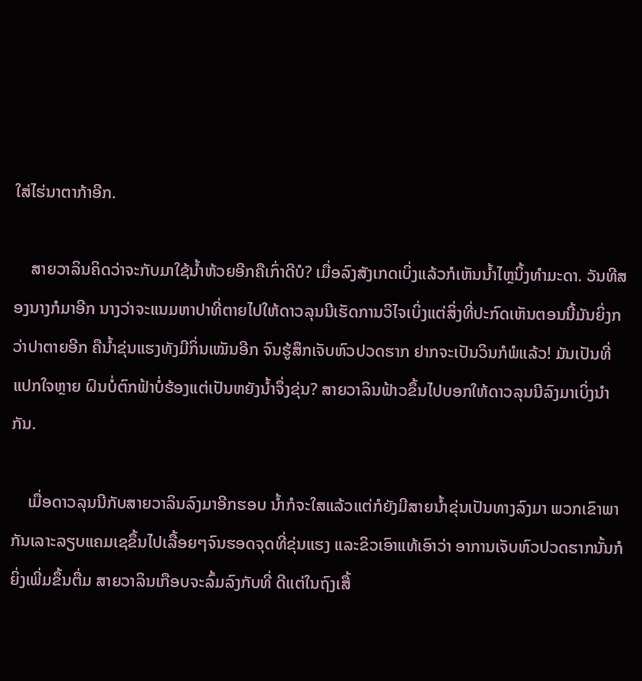ໃສ່ໄຮ່ນາຕາກ້າອີກ.

    ສາຍວາລິນຄິດວ່າຈະກັບມາໃຊ້ນ້ຳຫ້ວຍອີກຄືເກົ່າດີບໍ? ເມື່ອລົງສັງເກດເບິ່ງແລ້ວກໍເຫັນນ້ຳໄຫຼນິ້ງທຳມະດາ. ວັນທີສອງນາງກໍມາອີກ ນາງວ່າຈະແນມຫາປາທີ່ຕາຍໄປໃຫ້ດາວລຸນນີເຮັດການວິໄຈເບິ່ງແຕ່ສິ່ງທີ່ປະກົດເຫັນຕອນນີ້ມັນຍິ່ງກວ່າປາຕາຍອີກ ຄືນ້ຳຂຸ່ນແຮງທັງມີກິ່ນເໝັນອີກ ຈົນຮູ້ສຶກເຈັບຫົວປວດຮາກ ຢາກຈະເປັນວິນກໍພໍແລ້ວ! ມັນເປັນທີ່ແປກໃຈຫຼາຍ ຝົນບໍ່ຕົກຟ້າບໍ່ຮ້ອງແຕ່ເປັນຫຍັງນ້ຳຈຶ່ງຂຸ່ນ? ສາຍວາລິນຟ້າວຂຶ້ນໄປບອກໃຫ້ດາວລຸນນີລົງມາເບິ່ງນຳກັນ.

    ເມື່ອດາວລຸນນີກັບສາຍວາລິນລົງມາອີກຮອບ ນ້ຳກໍຈະໃສແລ້ວແຕ່ກໍຍັງມີສາຍນ້ຳຂຸ່ນເປັນທາງລົງມາ ພວກເຂົາພາກັນເລາະລຽບແຄມເຊຂຶ້ນໄປເລື້ອຍໆຈົນຮອດຈຸດທີ່ຂຸ່ນແຮງ ແລະຂິວເອົາແທ້ເອົາວ່າ ອາການເຈັບຫົວປວດຮາກນັ້ນກໍຍິ່ງເພີ່ມຂຶ້ນຕື່ມ ສາຍວາລິນເກືອບຈະລົ້ມລົງກັບທີ່ ດີແຕ່ໃນຖົງເສື້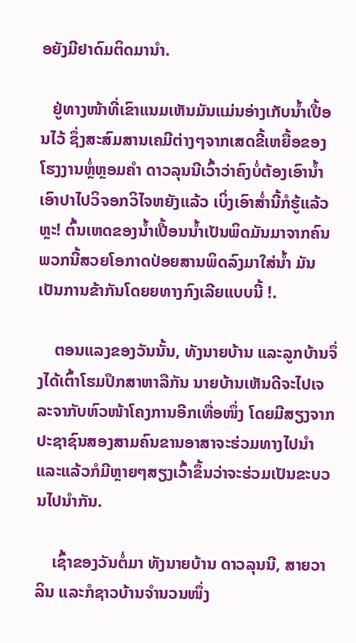ອຍັງມີຢາດົມຕິດມານຳ.

   ຢູ່ທາງໜ້າທີ່ເຂົາແນມເຫັນມັນແມ່ນອ່າງເກັບນ້ຳເປື້ອນໄວ້ ຊຶ່ງສະສົມສານເຄມີຕ່າງໆຈາກເສດຂີ້ເຫຍື້ອຂອງໂຮງງານຫຼໍ່ຫຼອມຄຳ ດາວລຸນນີເວົ້າວ່າຄົງບໍ່ຕ້ອງເອົານ້ຳເອົາປາໄປວິຈອກວິໄຈຫຍັງແລ້ວ ເບິ່ງເອົາສໍ່ານີ້ກໍຮູ້ແລ້ວຫຼະ! ຕົ້ນເຫດຂອງນ້ຳເປື້ອນນ້ຳເປັນພິດມັນມາຈາກຄົນພວກນີ້ສວຍໂອກາດປ່ອຍສານພິດລົງມາໃສ່ນ້ຳ ມັນເປັນການຂ້າກັນໂດຍຍທາງກົງເລີຍແບບນີ້ !.

    ຕອນແລງຂອງວັນນັ້ນ, ທັງນາຍບ້ານ ແລະລູກບ້ານຈຶ່ງໄດ້ເຕົ້າໂຮມປຶກສາຫາລືກັນ ນາຍບ້ານເຫັນດີຈະໄປເຈລະຈາກັບຫົວໜ້າໂຄງການອີກເທື່ອໜຶ່ງ ໂດຍມີສຽງຈາກປະຊາຊົນສອງສາມຄົນຂານອາສາຈະຮ່ວມທາງໄປນຳ ແລະແລ້ວກໍມີຫຼາຍໆສຽງເວົ້າຂຶ້ນວ່າຈະຮ່ວມເປັນຂະບວນໄປນຳກັນ.

    ເຊົ້າຂອງວັນຕໍ່ມາ ທັງນາຍບ້ານ ດາວລຸນນີ, ສາຍວາລິນ ແລະກໍຊາວບ້ານຈຳນວນໜຶ່ງ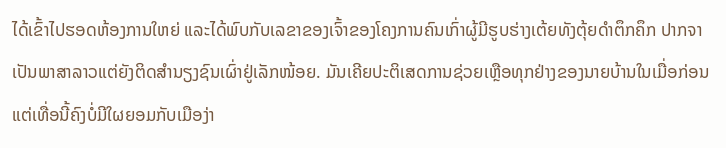ໄດ້ເຂົ້າໄປຮອດຫ້ອງການໃຫຍ່ ແລະໄດ້ພົບກັບເລຂາຂອງເຈົ້າຂອງໂຄງການຄົນເກົ່າຜູ້ມີຮູບຮ່າງເຕ້ຍທັງຕຸ້ຍດຳຕຶກຄຶກ ປາກຈາເປັນພາສາລາວແຕ່ຍັງຕິດສຳນຽງຊົນເຜົ່າຢູ່ເລັກໜ້ອຍ. ມັນເຄີຍປະຕິເສດການຊ່ວຍເຫຼືອທຸກຢ່າງຂອງນາຍບ້ານໃນເມື່ອກ່ອນ ແຕ່ເທື່ອນີ້ຄົງບໍ່ມີໃຜຍອມກັບເມືອງ່າ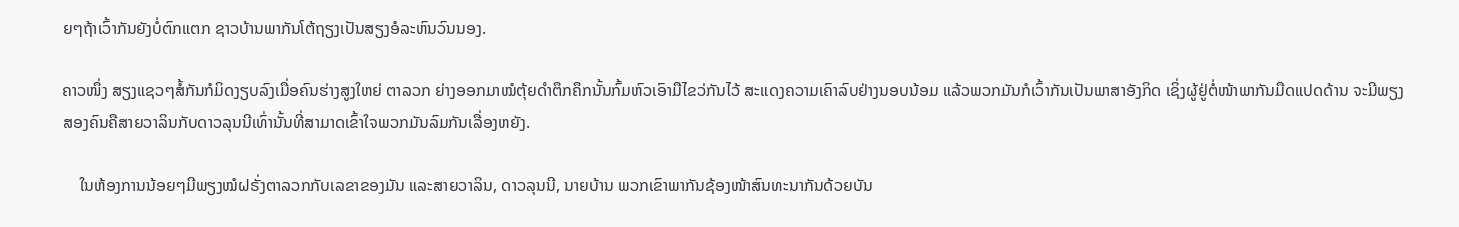ຍໆຖ້າເວົ້າກັນຍັງບໍ່ຕົກແຕກ ຊາວບ້ານພາກັນໂຕ້ຖຽງເປັນສຽງອໍລະຫົນວົນນອງ.

ຄາວໜຶ່ງ ສຽງແຊວໆສໍ້ກັນກໍມິດງຽບລົງເມື່ອຄົນຮ່າງສູງໃຫຍ່ ຕາລວກ ຍ່າງອອກມາໝໍຕຸ້ຍດຳຕຶກຄຶກນັ້ນກົ້ມຫົວເອົາມືໄຂວ່ກັນໄວ້ ສະແດງຄວາມເຄົາລົບຢ່າງນອບນ້ອມ ແລ້ວພວກມັນກໍເວົ້າກັນເປັນພາສາອັງກິດ ເຊິ່ງຜູ້ຢູ່ຕໍ່ໜ້າພາກັນມືດແປດດ້ານ ຈະມີພຽງສອງຄົນຄືສາຍວາລິນກັບດາວລຸນນີເທົ່ານັ້ນທີ່ສາມາດເຂົ້າໃຈພວກມັນລົມກັນເລື່ອງຫຍັງ.

    ໃນຫ້ອງການນ້ອຍໆມີພຽງໝໍຝຣັ່ງຕາລວກກັບເລຂາຂອງມັນ ແລະສາຍວາລິນ, ດາວລຸນນີ, ນາຍບ້ານ ພວກເຂົາພາກັນຊ້ອງໜ້າສົນທະນາກັນດ້ວຍບັນ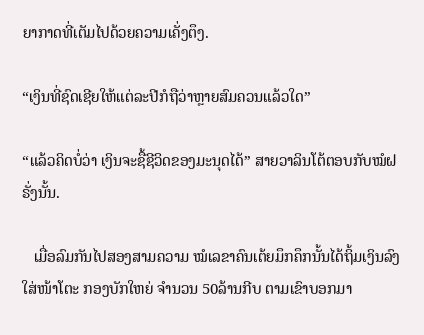ຍາກາດທີ່ເຕັມໄປດ້ວຍຄວາມເຄັ່ງຕຶງ.

“ເງິນທີ່ຊົດເຊີຍໃຫ້ແຕ່ລະປີກໍຖືວ່າຫຼາຍສົມຄວນແລ້ວໃດ”

“ແລ້ວຄິດບໍ່ວ່າ ເງິນຈະຊື້ຊີວິດຂອງມະນຸດໄດ້” ສາຍວາລິນໂຕ້ຕອບກັບໝໍຝຣັ່ງນັ້ນ.

   ເມື່ອລົມກັນໄປສອງສາມຄວາມ ໝໍເລຂາຄົນເຕ້ຍມຶກຄຶກນັ້ນໄດ້ຖິ້ມເງິນລົງໃສ່ໜ້າໂຕະ ກອງບັກໃຫຍ່ ຈຳນວນ 50ລ້ານກີບ ຕາມເຂົາບອກມາ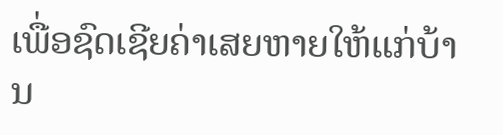ເພື່ອຊົດເຊີຍຄ່າເສຍຫາຍໃຫ້ແກ່ບ້ານ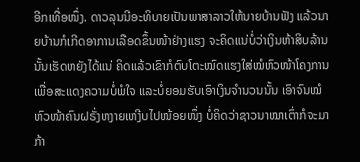ອີກເທື່ອໜຶ່ງ. ດາວລຸນນີອະທິບາຍເປັນພາສາລາວໃຫ້ນາຍບ້ານຟັງ ແລ້ວນາຍບ້ານກໍເກີດອາການເລືອດຂຶ້ນໜ້າຢ່າງແຮງ ຈະຄິດແນ່ບໍ່ວ່າເງິນຫ້າສິບລ້ານນັ້ນເຮັດຫຍັງໄດ້ແນ່ ຄິດແລ້ວເຂົາກໍຕົບໂຕະໝົດແຮງໃສ່ໝໍຫົວໜ້າໂຄງການເພື່ອສະແດງຄວາມບໍ່ພໍໃຈ ແລະບໍ່ຍອມຮັບເອົາເງິນຈຳນວນນັ້ນ ເອົາຈົນໝໍຫົວໜ້າຄົນຝຣັ່ງຫງາຍເຫງີບໄປໜ້ອຍໜຶ່ງ ບໍ່ຄິດວ່າຊາວນາໝາເຕົ່າກໍຈະມາກ້າ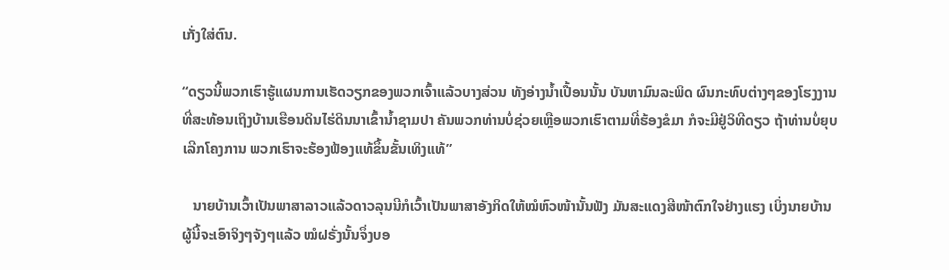ເກັ່ງໃສ່ຕົນ.

“ດຽວນີ້ພວກເຮົາຮູ້ແຜນການເຮັດວຽກຂອງພວກເຈົ້າແລ້ວບາງສ່ວນ ທັງອ່າງນ້ຳເປື້ອນນັ້ນ ບັນຫາມົນລະພິດ ຜົນກະທົບຕ່າງໆຂອງໂຮງງານທີ່ສະທ້ອນເຖິງບ້ານເຮືອນດິນໄຮ່ດິນນາເຂົ້ານ້ຳຊາມປາ ຄັນພວກທ່ານບໍ່ຊ່ວຍເຫຼືອພວກເຮົາຕາມທີ່ຮ້ອງຂໍມາ ກໍຈະມີຢູ່ວິທີດຽວ ຖ້າທ່ານບໍ່ຍຸບເລີກໂຄງການ ພວກເຮົາຈະຮ້ອງຟ້ອງແທ້ຂຶ້ນຂັ້ນເທິງແທ້”

   ນາຍບ້ານເວົ້າເປັນພາສາລາວແລ້ວດາວລຸນນີກໍເວົ້າເປັນພາສາອັງກິດໃຫ້ໝໍຫົວໜ້ານັ້ນຟັງ ມັນສະແດງສີໜ້າຕົກໃຈຢ່າງແຮງ ເບິ່ງນາຍບ້ານຜູ້ນີ້ຈະເອົາຈິງໆຈັງໆແລ້ວ ໝໍຝຣັ່ງນັ້ນຈຶ່ງບອ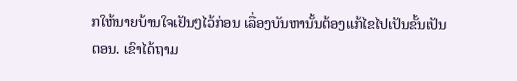ກໃຫ້ນາຍບ້ານໃຈເຢັນໆໄວ້ກ່ອນ ເລື່ອງບັນຫານັ້ນຕ້ອງແກ້ໄຂໄປເປັນຂັ້ນເປັນຕອນ. ເຂົາໄດ້ຖາມ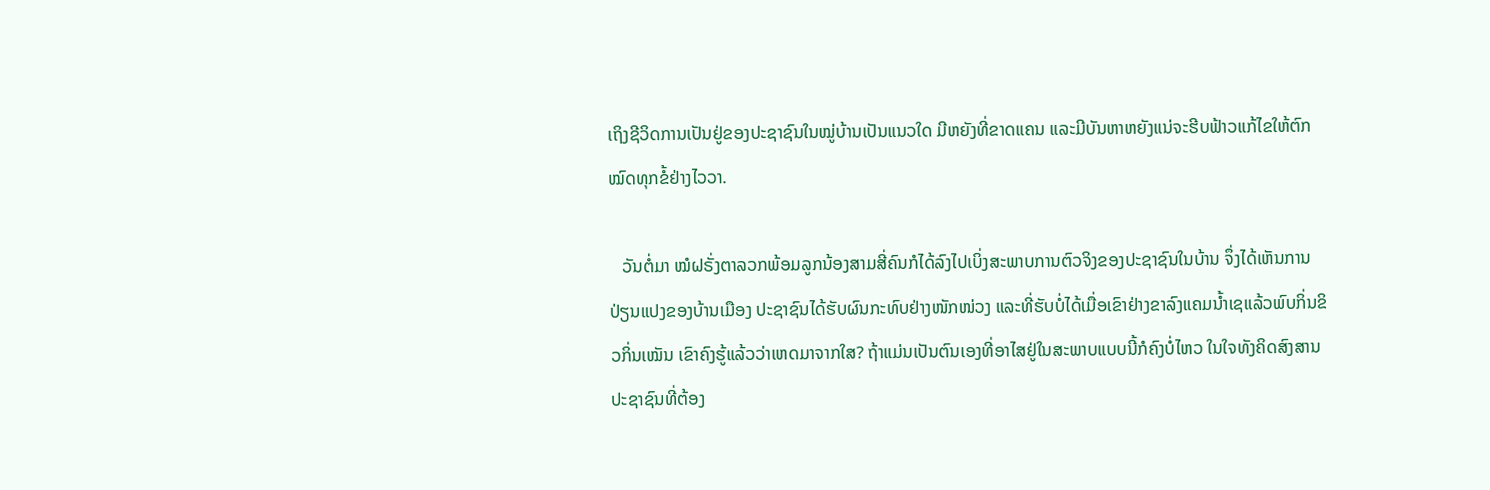ເຖິງຊີວິດການເປັນຢູ່ຂອງປະຊາຊົນໃນໝູ່ບ້ານເປັນແນວໃດ ມີຫຍັງທີ່ຂາດແຄນ ແລະມີບັນຫາຫຍັງແນ່ຈະຮີບຟ້າວແກ້ໄຂໃຫ້ຕົກໝົດທຸກຂໍ້ຢ່າງໄວວາ.

   ວັນຕໍ່ມາ ໝໍຝຣັ່ງຕາລວກພ້ອມລູກນ້ອງສາມສີ່ຄົນກໍໄດ້ລົງໄປເບິ່ງສະພາບການຕົວຈິງຂອງປະຊາຊົນໃນບ້ານ ຈຶ່ງໄດ້ເຫັນການປ່ຽນແປງຂອງບ້ານເມືອງ ປະຊາຊົນໄດ້ຮັບຜົນກະທົບຢ່າງໜັກໜ່ວງ ແລະທີ່ຮັບບໍ່ໄດ້ເມື່ອເຂົາຢ່າງຂາລົງແຄມນ້ຳເຊແລ້ວພົບກິ່ນຂິວກິ່ນເໝັນ ເຂົາຄົງຮູ້ແລ້ວວ່າເຫດມາຈາກໃສ? ຖ້າແມ່ນເປັນຕົນເອງທີ່ອາໄສຢູ່ໃນສະພາບແບບນີ້ກໍຄົງບໍ່ໄຫວ ໃນໃຈທັງຄິດສົງສານປະຊາຊົນທີ່ຕ້ອງ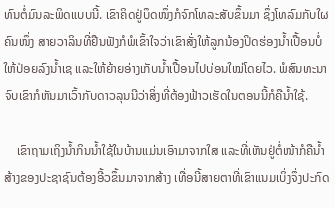ທົນຕໍ່ມົນລະພິດແບບນີ້. ເຂົາຄິດຢູ່ບຶດໜຶ່ງກໍຈົກໂທລະສັບຂຶ້ນມາ ຊຶ່ງໂທລົມກັບໃຜຄົນໜຶ່ງ ສາຍວາລິນທີ່ຢືນຟັງກໍພໍເຂົ້າໃຈວ່າເຂົາສັ່ງໃຫ້ລູກນ້ອງປິດຮ່ອງນ້ຳເປື້ອນບໍ່ໃຫ້ປ່ອຍລົງນ້ຳເຊ ແລະໃຫ້ຍ້າຍອ່າງເກັບນ້ຳເປື້ອນໄປບ່ອນໃໝ່ໂດຍໄວ. ພໍສົນທະນາຈົບເຂົາກໍຫັນມາເວົ້າກັບດາວລຸນນີວ່າສິ່ງທີ່ຕ້ອງຟ້າວເຮັດໃນຕອນນີ້ກໍຄືນ້ຳໃຊ້.

    ເຂົາຖາມເຖິງນ້ຳກິນນ້ຳໃຊ້ໃນບ້ານແມ່ນເອົາມາຈາກໃສ ແລະທີ່ເຫັນຢູ່ຕໍ່ໜ້າກໍຄືນ້ຳສ້າງຂອງປະຊາຊົນຕ້ອງອີ້ວຂຶ້ນມາຈາກສ້າງ ເທື່ອນີ້ສາຍຕາທີ່ເຂົາແນມເບິ່ງຈຶ່ງປະກົດ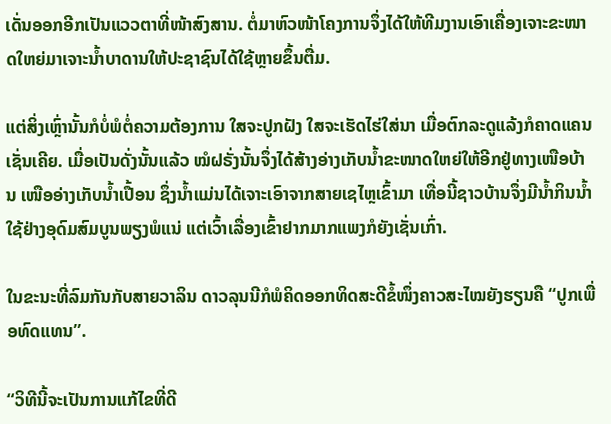ເດັ່ນອອກອີກເປັນແວວຕາທີ່ໜ້າສົງສານ. ຕໍ່ມາຫົວໜ້າໂຄງການຈຶ່ງໄດ້ໃຫ້ທີມງານເອົາເຄື່ອງເຈາະຂະໜາດໃຫຍ່ມາເຈາະນ້ຳບາດານໃຫ້ປະຊາຊົນໄດ້ໃຊ້ຫຼາຍຂຶ້ນຕື່ມ.

ແຕ່ສິ່ງເຫຼົ່ານັ້ນກໍບໍ່ພໍຕໍ່ຄວາມຕ້ອງການ ໃສຈະປູກຝັງ ໃສຈະເຮັດໄຮ່ໃສ່ນາ ເມື່ອຕົກລະດູແລ້ງກໍຄາດແຄນເຊັ່ນເຄີຍ. ເມື່ອເປັນດັ່ງນັ້ນແລ້ວ ໝໍຝຣັ່ງນັ້ນຈຶ່ງໄດ້ສ້າງອ່າງເກັບນ້ຳຂະໜາດໃຫຍ່ໃຫ້ອີກຢູ່ທາງເໜືອບ້ານ ເໜືອອ່າງເກັບນ້ຳເປື້ອນ ຊຶ່ງນ້ຳແມ່ນໄດ້ເຈາະເອົາຈາກສາຍເຊໄຫຼເຂົ້າມາ ເທື່ອນີ້ຊາວບ້ານຈຶ່ງມີນ້ຳກິນນ້ຳໃຊ້ຢ່າງອຸດົມສົມບູນພຽງພໍແນ່ ແຕ່ເວົ້າເລື່ອງເຂົ້າຢາກມາກແພງກໍຍັງເຊັ່ນເກົ່າ.

ໃນຂະນະທີ່ລົມກັນກັບສາຍວາລິນ ດາວລຸນນີກໍພໍຄິດອອກທິດສະດີຂໍ້ໜຶ່ງຄາວສະໄໝຍັງຮຽນຄື “ປູກເພື່ອທົດແທນ”.

“ວິທີນີ້ຈະເປັນການແກ້ໄຂທີ່ດີ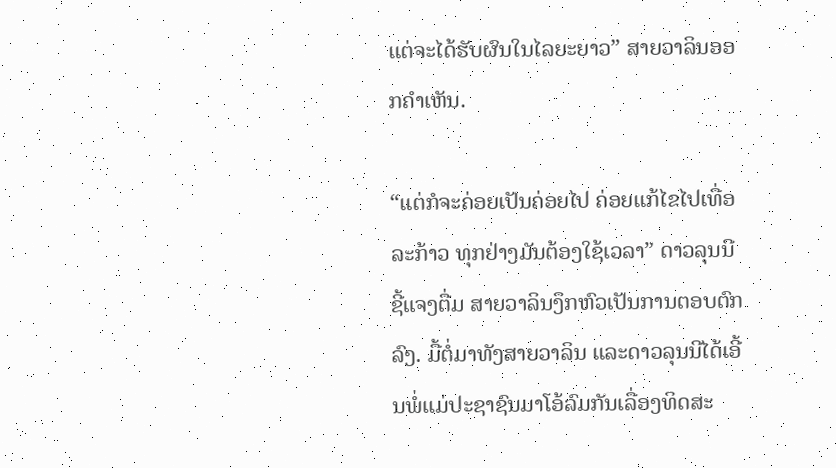ແຕ່ຈະໄດ້ຮັບຜົນໃນໄລຍະຍາວ” ສາຍວາລິນອອກຄຳເຫັນ.

“ແຕ່ກໍຈະຄ່ອຍເປັນຄ່ອຍໄປ ຄ່ອຍແກ້ໄຂໄປເທື່ອລະກ້າວ ທຸກຢ່າງມັນຕ້ອງໃຊ້ເວລາ” ດາວລຸນນີຊີ້ແຈງຕື່ມ ສາຍວາລິນງຶກຫົວເປັນການຕອບຕົກລົງ. ມື້ຕໍ່ມາທັງສາຍວາລິນ ແລະດາວລຸນນີໄດ້ເອີ້ນພໍ່ແມ່ປະຊາຊົນມາໂອ້ລົມກັນເລື່ອງທິດສະ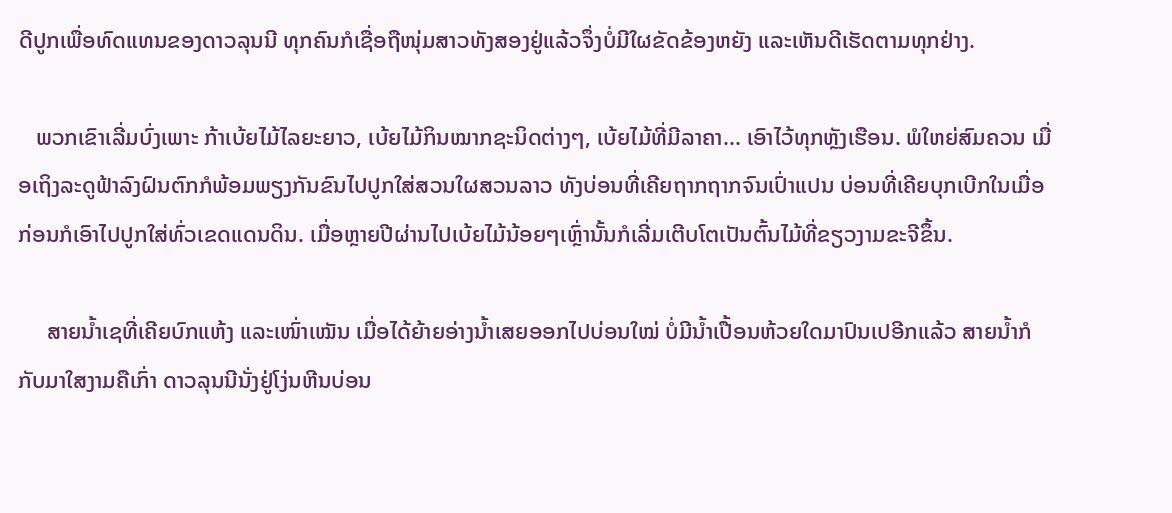ດີປູກເພື່ອທົດແທນຂອງດາວລຸນນີ ທຸກຄົນກໍເຊື່ອຖືໜຸ່ມສາວທັງສອງຢູ່ແລ້ວຈຶ່ງບໍ່ມີໃຜຂັດຂ້ອງຫຍັງ ແລະເຫັນດີເຮັດຕາມທຸກຢ່າງ.

   ພວກເຂົາເລີ່ມບົ່ງເພາະ ກ້າເບ້ຍໄມ້ໄລຍະຍາວ, ເບ້ຍໄມ້ກິນໝາກຊະນິດຕ່າງໆ, ເບ້ຍໄມ້ທີ່ມີລາຄາ... ເອົາໄວ້ທຸກຫຼັງເຮືອນ. ພໍໃຫຍ່ສົມຄວນ ເມື່ອເຖິງລະດູຟ້າລົງຝົນຕົກກໍພ້ອມພຽງກັນຂົນໄປປູກໃສ່ສວນໃຜສວນລາວ ທັງບ່ອນທີ່ເຄີຍຖາກຖາກຈົນເປົ່າແປນ ບ່ອນທີ່ເຄີຍບຸກເບີກໃນເມື່ອກ່ອນກໍເອົາໄປປູກໃສ່ທົ່ວເຂດແດນດິນ. ເມື່ອຫຼາຍປີຜ່ານໄປເບ້ຍໄມ້ນ້ອຍໆເຫຼົ່ານັ້ນກໍເລີ່ມເຕີບໂຕເປັນຕົ້ນໄມ້ທີ່ຂຽວງາມຂະຈີຂຶ້ນ.

     ສາຍນ້ຳເຊທີ່ເຄີຍບົກແຫ້ງ ແລະເໜົ່າເໝັນ ເມື່ອໄດ້ຍ້າຍອ່າງນ້ຳເສຍອອກໄປບ່ອນໃໝ່ ບໍ່ມີນ້ຳເປື້ອນຫ້ວຍໃດມາປົນເປອີກແລ້ວ ສາຍນ້ຳກໍກັບມາໃສງາມຄືເກົ່າ ດາວລຸນນີນັ່ງຢູ່ໂງ່ນຫີນບ່ອນ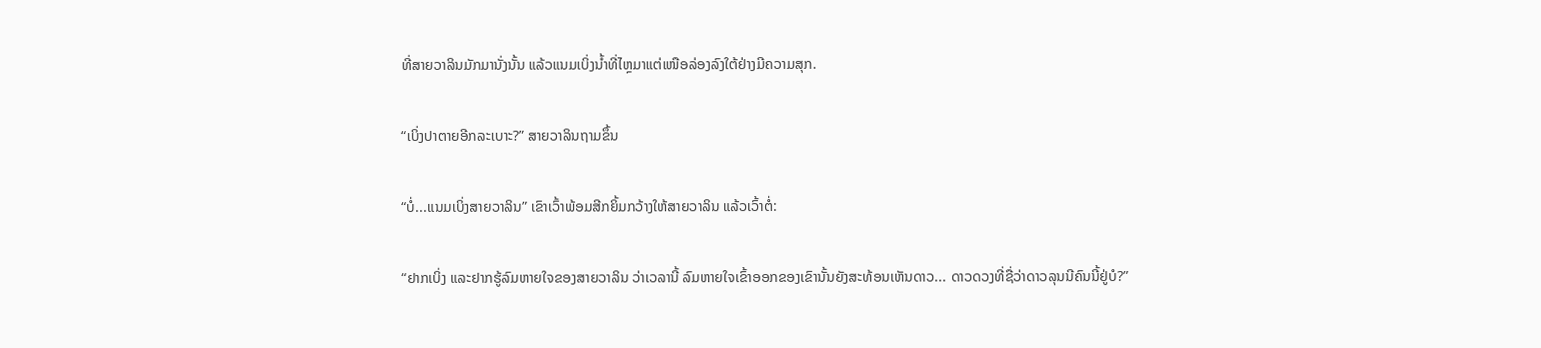ທີ່ສາຍວາລິນມັກມານັ່ງນັ້ນ ແລ້ວແນມເບິ່ງນ້ຳທີ່ໄຫຼມາແຕ່ເໜືອລ່ອງລົງໃຕ້ຢ່າງມີຄວາມສຸກ.

“ເບິ່ງປາຕາຍອີກລະເບາະ?” ສາຍວາລິນຖາມຂຶ້ນ

“ບໍ່...ແນມເບິ່ງສາຍວາລິນ” ເຂົາເວົ້າພ້ອມສີກຍິ້ມກວ້າງໃຫ້ສາຍວາລິນ ແລ້ວເວົ້າຕໍ່:

“ຢາກເບິ່ງ ແລະຢາກຮູ້ລົມຫາຍໃຈຂອງສາຍວາລິນ ວ່າເວລານີ້ ລົມຫາຍໃຈເຂົ້າອອກຂອງເຂົານັ້ນຍັງສະທ້ອນເຫັນດາວ... ດາວດວງທີ່ຊື່ວ່າດາວລຸນນີຄົນນີ້ຢູ່ບໍ?”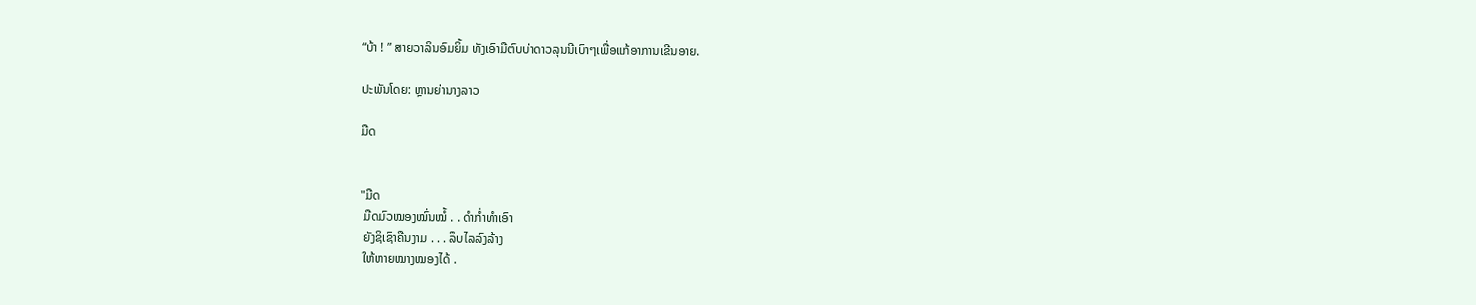“ບ້າ ! ” ສາຍວາລິນອົມຍິ້ມ ທັງເອົາມືຕົບບ່າດາວລຸນນີເບົາໆເພື່ອແກ້ອາການເຂີນອາຍ.

ປະພັນໂດຍ: ຫຼານຍ່ານາງລາວ

ມືດ


"ມືດ
 ມືດມົວໝອງໝົ່ນໝໍ້ . . ດຳກໍ່າທຳເອົາ
 ຍັງຊິເຊົາຄືນງາມ . . . ລຶບໄລລົງລ້າງ
 ໃຫ້ຫາຍໝາງໝອງໄດ້ .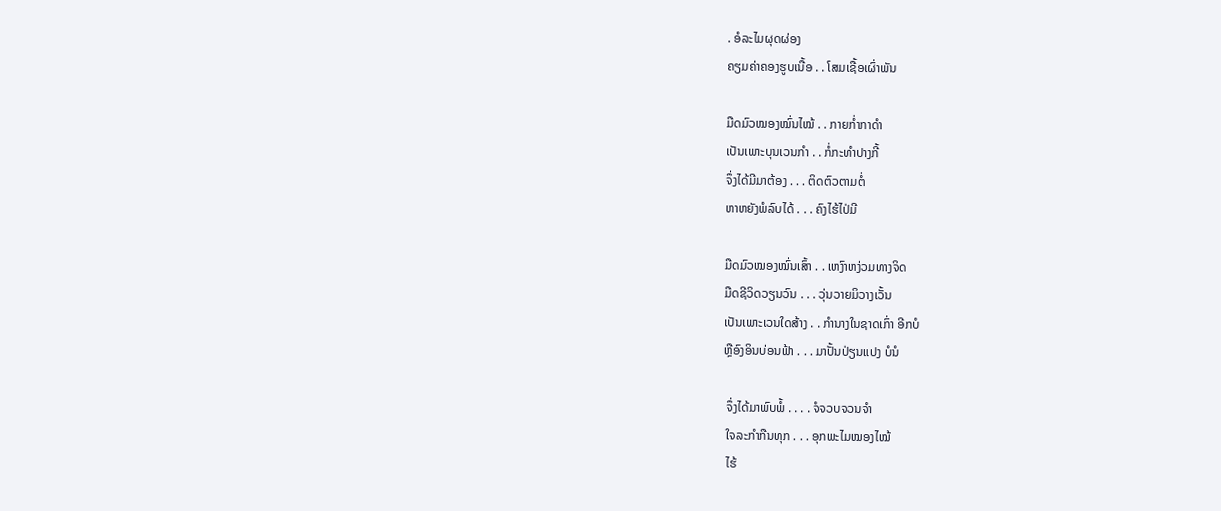. ອໍລະໄມຜຸດຜ່ອງ
ຄຽມຄ່າຄອງຮູບເນື້ອ . . ໂສມເຊື້ອເຜົ່າພັນ

ມືດມົວໝອງໝົ່ນໄໝ້ . . ກາຍກໍ່າກາດຳ
ເປັນເພາະບຸນເວນກຳ . . ກໍ່ກະທຳປາງກີ້
ຈຶ່ງໄດ້ມີມາຕ້ອງ . . . ຕິດຕົວຕາມຕໍ່
ຫາຫຍັງພໍລົບໄດ້ . . . ຄົງໄຮ້ໄປ່ມີ

ມືດມົວໝອງໝົ່ນເສົ້າ . . ເຫງົາຫງ່ວມທາງຈິດ
ມືດຊີວິດວຽນວົນ . . . ວຸ່ນວາຍມິວາງເວັ້ນ
ເປັນເພາະເວນໃດສ້າງ . . ກຳນາງໃນຊາດເກົ່າ ອີກບໍ
ຫຼືອົງອິນບ່ອນຟ້າ . . . ມາປັ້ນປ່ຽນແປງ ບໍນໍ

 ຈຶ່ງໄດ້ມາພົບພໍ້ . . . . ຈໍຈວບຈວນຈຳ
 ໃຈລະກຳກືນທຸກ . . . ອຸກພະໄມໝອງໄໝ້
 ໄຮ້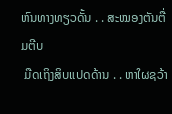ຫົນທາງທຽວດັ້ນ . . ສະໝອງຕັນຕື່ມຕີບ
 ມືດເຖິງສິບແປດດ້ານ . . ຫາໃຜຊວ້າ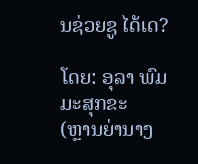ນຊ່ວຍຊູ ໄດ້ເດ?

ໂດຍ: ອຸລາ ພົມມະສຸກຂະ
(ຫຼານຍ່ານາງ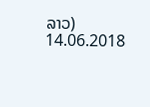ລາວ)
14.06.2018